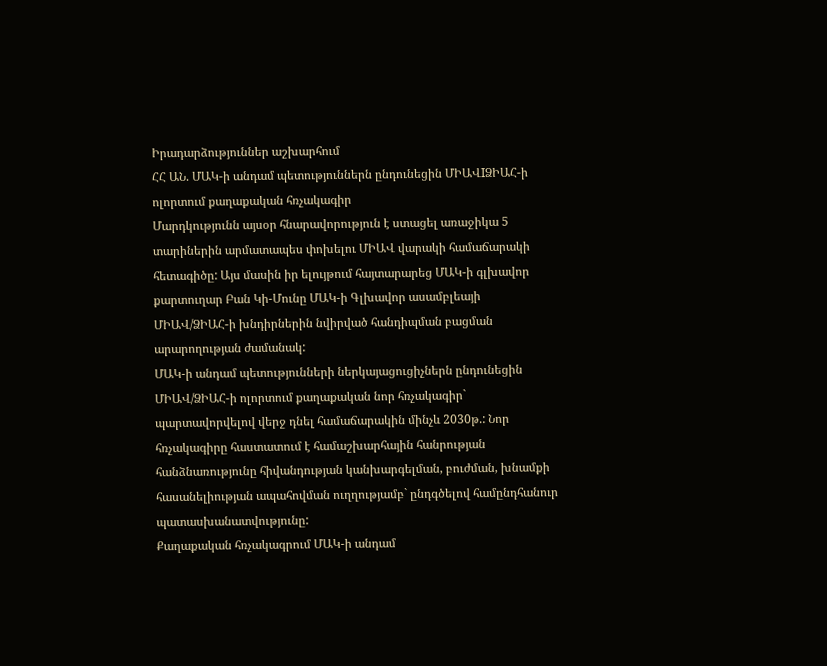Իրադարձություններ աշխարհում
ՀՀ ԱՆ. ՄԱԿ-ի անդամ պետություններն ընդունեցին ՄԻԱՎIՁԻԱՀ-ի ոլորտում քաղաքական հռչակագիր
Մարդկությունն այսօր հնարավորություն է ստացել առաջիկա 5 տարիներին արմատապես փոխելու ՄԻԱՎ վարակի համաճարակի հետագիծը: Այս մասին իր ելույթում հայտարարեց ՄԱԿ-ի գլխավոր քարտուղար Բան Կի-Մունը ՄԱԿ-ի Գլխավոր ասամբլեայի ՄԻԱՎ/ՁԻԱՀ-ի խնդիրներին նվիրված հանդիպման բացման արարողության ժամանակ:
ՄԱԿ-ի անդամ պետությունների ներկայացուցիչներն ընդունեցին ՄԻԱՎ/ՁԻԱՀ-ի ոլորտում քաղաքական նոր հռչակագիր` պարտավորվելով վերջ դնել համաճարակին մինչև 2030թ.: Նոր հռչակագիրը հաստատում է համաշխարհային հանրության հանձնառությունը հիվանդության կանխարգելման, բուժման, խնամքի հասանելիության ապահովման ուղղությամբ` ընդգծելով համընդհանուր պատասխանատվությունը:
Քաղաքական հռչակագրում ՄԱԿ-ի անդամ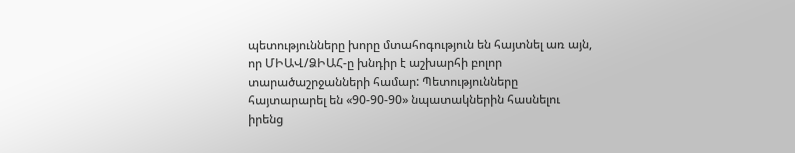պետությունները խորը մտահոգություն են հայտնել առ այն, որ ՄԻԱՎ/ՁԻԱՀ-ը խնդիր է աշխարհի բոլոր տարածաշրջանների համար: Պետությունները հայտարարել են «90-90-90» նպատակներին հասնելու իրենց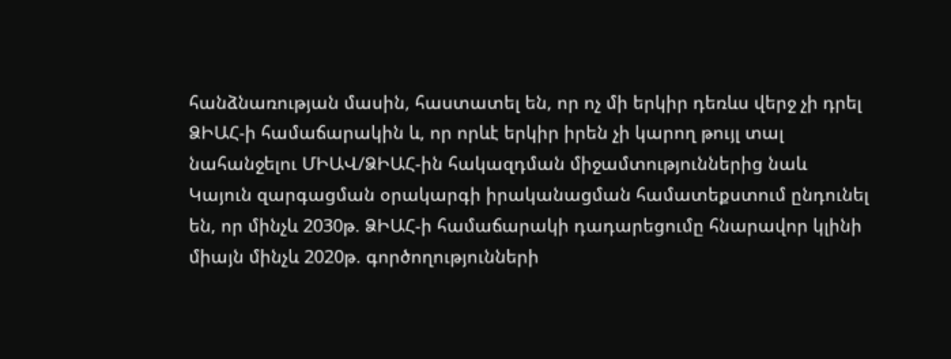հանձնառության մասին, հաստատել են, որ ոչ մի երկիր դեռևս վերջ չի դրել ՁԻԱՀ-ի համաճարակին և, որ որևէ երկիր իրեն չի կարող թույլ տալ նահանջելու ՄԻԱՎ/ՁԻԱՀ-ին հակազդման միջամտություններից նաև Կայուն զարգացման օրակարգի իրականացման համատեքստում ընդունել են, որ մինչև 2030թ. ՁԻԱՀ-ի համաճարակի դադարեցումը հնարավոր կլինի միայն մինչև 2020թ. գործողությունների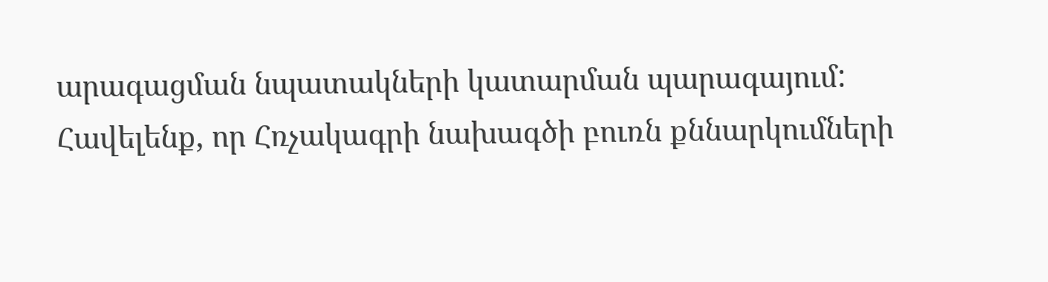արագացման նպատակների կատարման պարագայում:
Հավելենք, որ Հռչակագրի նախագծի բուռն քննարկումների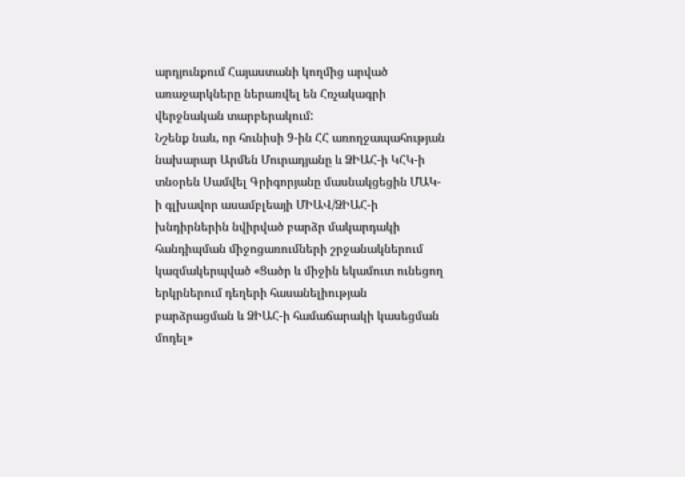արդյունքում Հայաստանի կողմից արված առաջարկները ներառվել են Հռչակագրի վերջնական տարբերակում:
Նշենք նաև, որ հունիսի 9-ին ՀՀ առողջապահության նախարար Արմեն Մուրադյանը և ՁԻԱՀ-ի ԿՀԿ-ի տնօրեն Սամվել Գրիգորյանը մասնակցեցին ՄԱԿ-ի գլխավոր ասամբլեայի ՄԻԱՎ/ՁԻԱՀ-ի խնդիրներին նվիրված բարձր մակարդակի հանդիպման միջոցառումների շրջանակներում կազմակերպված «Ցածր և միջին եկամուտ ունեցող երկրներում դեղերի հասանելիության բարձրացման և ՁԻԱՀ-ի համաճարակի կասեցման մոդել»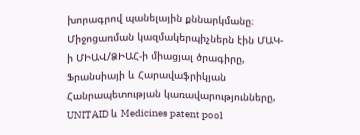խորագրով պանելային քննարկմանը։
Միջոցառման կազմակերպիչներն էին ՄԱԿ-ի ՄԻԱՎ/ՁԻԱՀ-ի միացյալ ծրագիրը, Ֆրանսիայի և Հարավաֆրիկյան Հանրապետության կառավարությունները, UNITAID և Medicines patent pool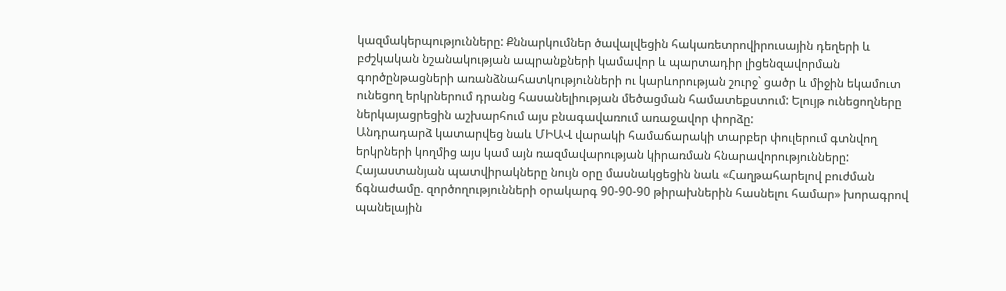կազմակերպությունները: Քննարկումներ ծավալվեցին հակառետրովիրուսային դեղերի և բժշկական նշանակության ապրանքների կամավոր և պարտադիր լիցենզավորման գործընթացների առանձնահատկությունների ու կարևորության շուրջ` ցածր և միջին եկամուտ ունեցող երկրներում դրանց հասանելիության մեծացման համատեքստում: Ելույթ ունեցողները ներկայացրեցին աշխարհում այս բնագավառում առաջավոր փորձը:
Անդրադարձ կատարվեց նաև ՄԻԱՎ վարակի համաճարակի տարբեր փուլերում գտնվող երկրների կողմից այս կամ այն ռազմավարության կիրառման հնարավորությունները:
Հայաստանյան պատվիրակները նույն օրը մասնակցեցին նաև «Հաղթահարելով բուժման ճգնաժամը. զործողությունների օրակարգ 90-90-90 թիրախներին հասնելու համար» խորագրով պանելային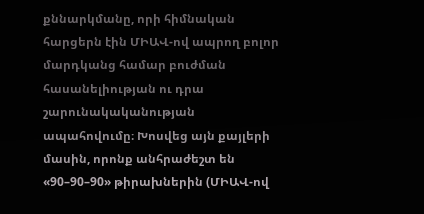քննարկմանը, որի հիմնական հարցերն էին ՄԻԱՎ-ով ապրող բոլոր մարդկանց համար բուժման հասանելիության ու դրա շարունակականության ապահովումը։ Խոսվեց այն քայլերի մասին, որոնք անհրաժեշտ են «90–90–90» թիրախներին (ՄԻԱՎ-ով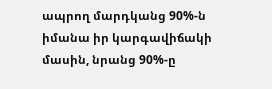ապրող մարդկանց 90%-ն իմանա իր կարգավիճակի մասին, նրանց 90%-ը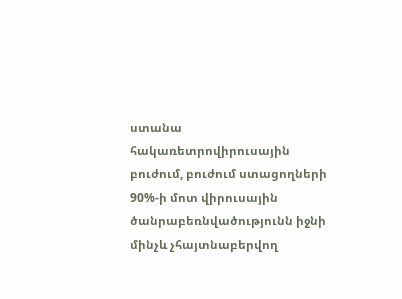ստանա հակառետրովիրուսային բուժում, բուժում ստացողների 90%-ի մոտ վիրուսային ծանրաբեռնվածությունն իջնի մինչև չհայտնաբերվող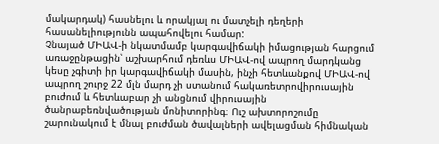մակարդակ) հասնելու և որակյալ ու մատչելի դեղերի հասանելիությունն ապահովելու համար:
Չնայած ՄԻԱՎ-ի նկատմամբ կարգավիճակի իմացության հարցում առաջընթացին՝ աշխարհում դեռևս ՄԻԱՎ-ով ապրող մարդկանց կեսը չգիտի իր կարգավիճակի մասին, ինչի հետևանքով ՄԻԱՎ-ով ապրող շուրջ 22 մլն մարդ չի ստանում հակառետրովիրուսային բուժում և հետևաբար չի անցնում վիրուսային ծանրաբեռնվածության մոնիտորինգ։ Ուշ ախտորոշումը շարունակում է մնալ բուժման ծավալների ավելացման հիմնական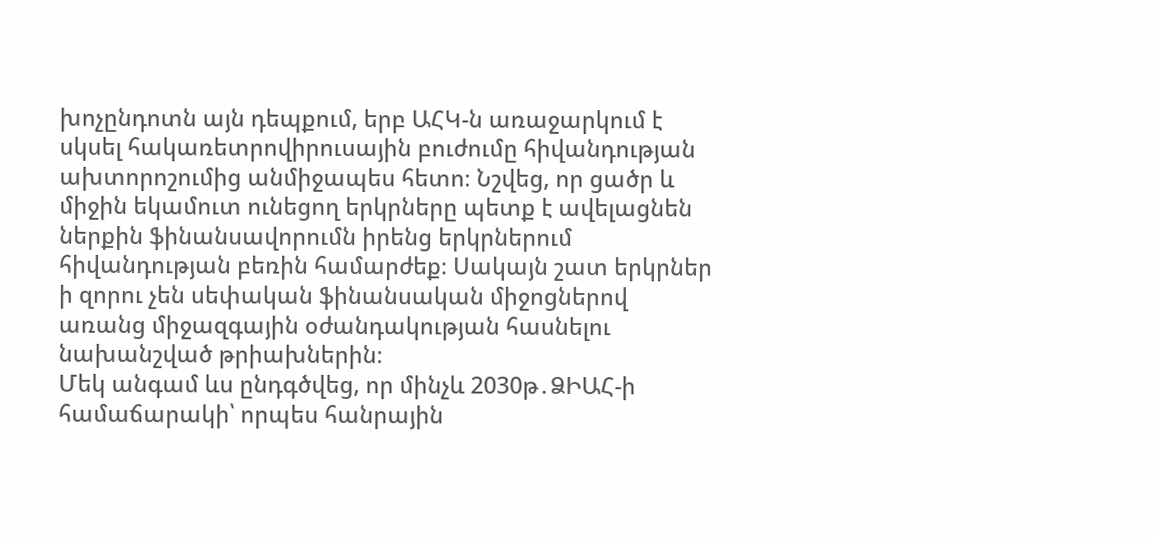խոչընդոտն այն դեպքում, երբ ԱՀԿ-ն առաջարկում է սկսել հակառետրովիրուսային բուժումը հիվանդության ախտորոշումից անմիջապես հետո։ Նշվեց, որ ցածր և միջին եկամուտ ունեցող երկրները պետք է ավելացնեն ներքին ֆինանսավորումն իրենց երկրներում հիվանդության բեռին համարժեք։ Սակայն շատ երկրներ ի զորու չեն սեփական ֆինանսական միջոցներով առանց միջազգային օժանդակության հասնելու նախանշված թրիախներին։
Մեկ անգամ ևս ընդգծվեց, որ մինչև 2030թ․ՁԻԱՀ-ի համաճարակի՝ որպես հանրային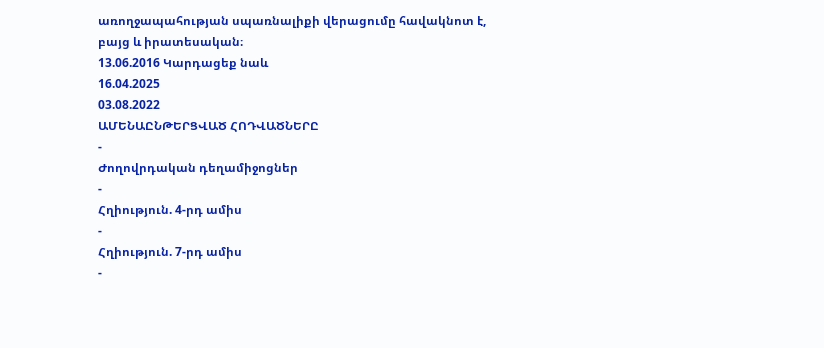առողջապահության սպառնալիքի վերացումը հավակնոտ է, բայց և իրատեսական։
13.06.2016 Կարդացեք նաև
16.04.2025
03.08.2022
ԱՄԵՆԱԸՆԹԵՐՑՎԱԾ ՀՈԴՎԱԾՆԵՐԸ
-
Ժողովրդական դեղամիջոցներ
-
Հղիություն. 4-րդ ամիս
-
Հղիություն. 7-րդ ամիս
-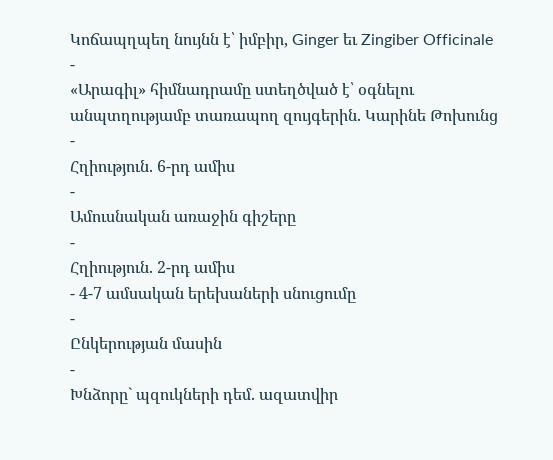Կոճապղպեղ նույնն է՝ իմբիր, Ginger եւ Zingiber Officinale
-
«Արագիլ» հիմնադրամը ստեղծված է՝ օգնելու անպտղությամբ տառապող զույգերին. Կարինե Թոխունց
-
Հղիություն. 6-րդ ամիս
-
Ամուսնական առաջին գիշերը
-
Հղիություն. 2-րդ ամիս
- 4-7 ամսական երեխաների սնուցումը
-
Ընկերության մասին
-
Խնձորը` պզուկների դեմ. ազատվիր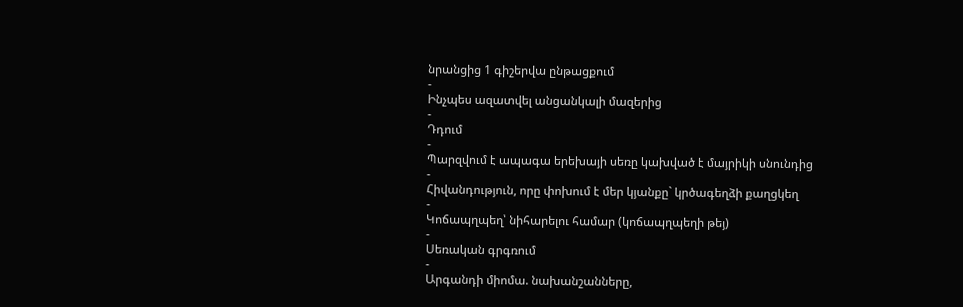նրանցից 1 գիշերվա ընթացքում
-
Ինչպես ազատվել անցանկալի մազերից
-
Դդում
-
Պարզվում է ապագա երեխայի սեռը կախված է մայրիկի սնունդից
-
Հիվանդություն, որը փոխում է մեր կյանքը` կրծագեղձի քաղցկեղ
-
Կոճապղպեղ՝ նիհարելու համար (կոճապղպեղի թեյ)
-
Սեռական գրգռում
-
Արգանդի միոմա. նախանշանները,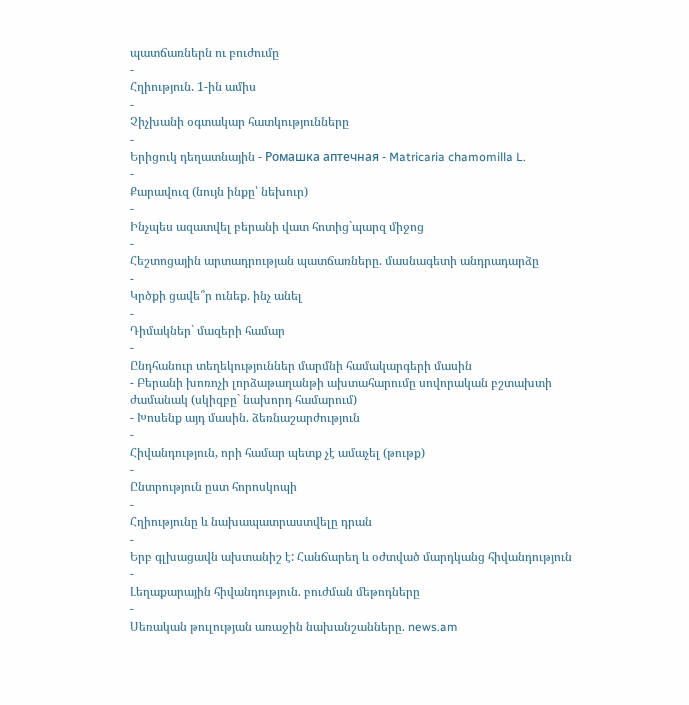պատճառներն ու բուժումը
-
Հղիություն. 1-ին ամիս
-
Չիչխանի օգտակար հատկությունները
-
Երիցուկ դեղատնային - Ромашка аптечная - Matricaria chamomilla L.
-
Քարավուզ (նույն ինքը՝ նեխուր)
-
Ինչպես ազատվել բերանի վատ հոտից`պարզ միջոց
-
Հեշտոցային արտադրության պատճառները. մասնագետի անդրադարձը
-
Կրծքի ցավե՞ր ունեք. ինչ անել
-
Դիմակներ` մազերի համար
-
Ընդհանուր տեղեկություններ մարմնի համակարգերի մասին
- Բերանի խոռոչի լորձաթաղանթի ախտահարումը սովորական բշտախտի ժամանակ (սկիզբը` նախորդ համարում)
- Խոսենք այդ մասին. ձեռնաշարժություն
-
Հիվանդություն, որի համար պետք չէ ամաչել (թութք)
-
Ընտրություն ըստ հորոսկոպի
-
Հղիությունը և նախապատրաստվելը դրան
-
Երբ գլխացավն ախտանիշ է: Հանճարեղ և օժտված մարդկանց հիվանդություն
-
Լեղաքարային հիվանդություն. բուժման մեթոդները
-
Սեռական թուլության առաջին նախանշանները. news.am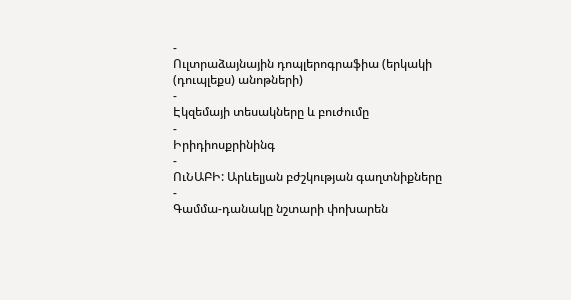-
Ուլտրաձայնային դոպլերոգրաֆիա (երկակի (դուպլեքս) անոթների)
-
Էկզեմայի տեսակները և բուժումը
-
Իրիդիոսքրինինգ
-
ՈւՆԱԲԻ: Արևելյան բժշկության գաղտնիքները
-
Գամմա-դանակը նշտարի փոխարեն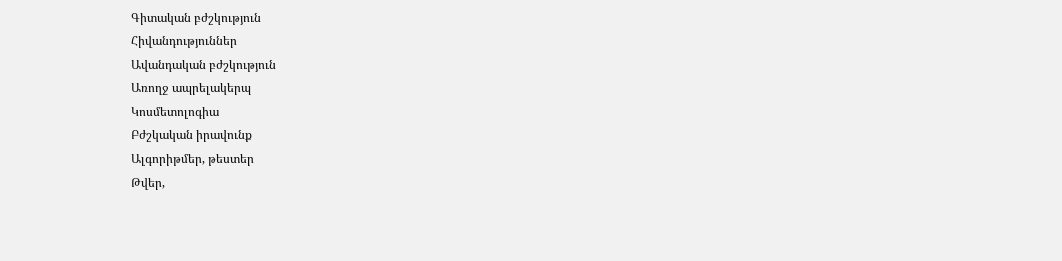Գիտական բժշկություն
Հիվանդություններ
Ավանդական բժշկություն
Առողջ ապրելակերպ
Կոսմետոլոգիա
Բժշկական իրավունք
Ալգորիթմեր, թեստեր
Թվեր,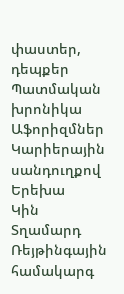փաստեր, դեպքեր
Պատմական խրոնիկա
Աֆորիզմներ
Կարիերային սանդուղքով
Երեխա
Կին
Տղամարդ
Ռեյթինգային համակարգ